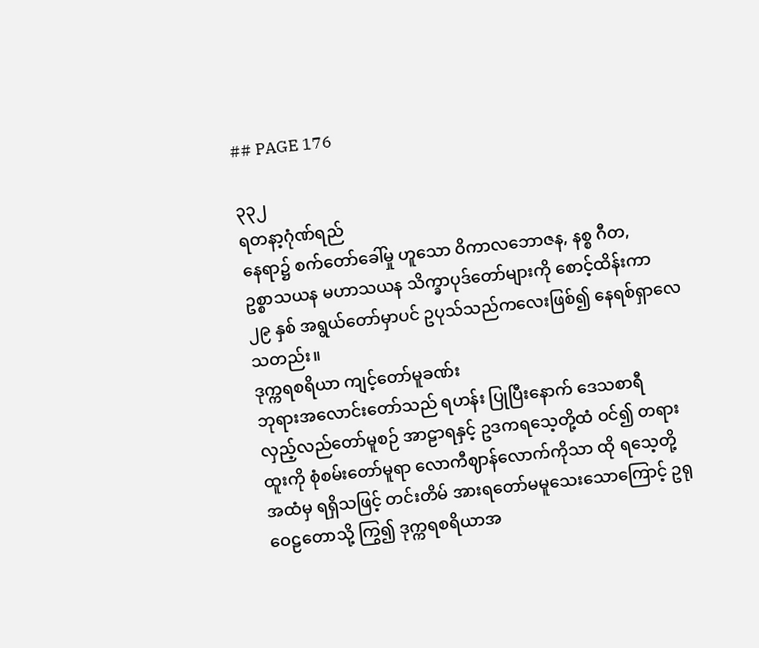## PAGE 176

၃၃၂
ရတနာ့ဂုံဏ်ရည်
နေရာ၌ စက်တော်ခေါ်မှု ဟူသော ဝိကာလဘောဇန, နစ္စ ဂီတ,
ဥစ္စာသယန မဟာသယန သိက္ခာပုဒ်တော်များကို စောင့်ထိန်းကာ
၂၉ နှစ် အရွယ်တော်မှာပင် ဥပုသ်သည်ကလေးဖြစ်၍ နေရစ်ရှာလေ
သတည်း။
ဒုက္ကရစရိယာ ကျင့်တော်မူခဏ်း
ဘုရားအလောင်းတော်သည် ရဟန်း ပြုပြီးနောက် ဒေသစာရီ
လှည့်လည်တော်မူစဉ် အာဠာရနှင့် ဥဒကရသေ့တို့ထံ ဝင်၍ တရား
ထူးကို စုံစမ်းတော်မူရာ လောကီဈာန်လောက်ကိုသာ ထို ရသေ့တို့
အထံမှ ရရှိသဖြင့် တင်းတိမ် အားရတော်မမူသေးသောကြောင့် ဥရု
ဝေဠတောသို့ ကြွ၍ ဒုက္ကရစရိယာအ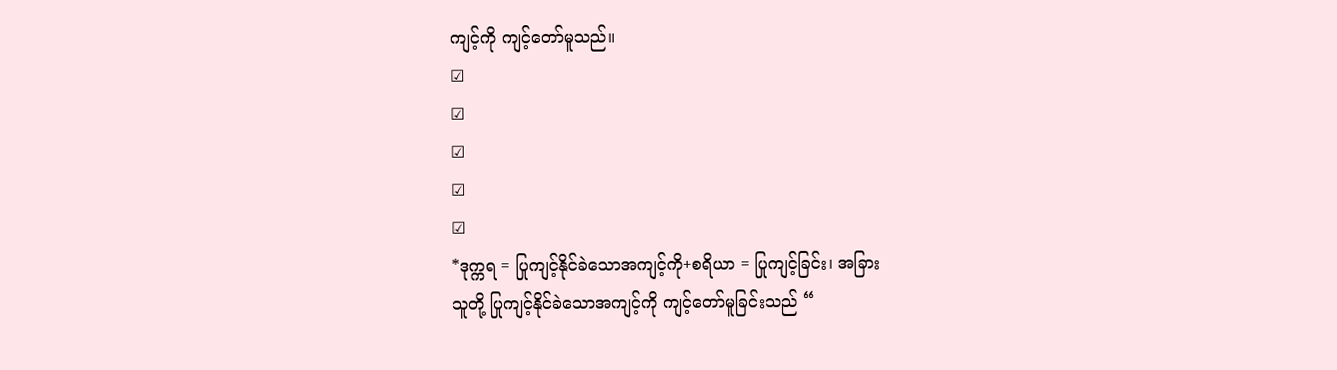ကျင့်ကို ကျင့်တော်မူသည်။
☑
☑
☑
☑
☑
*ဒုက္ကရ = ပြုကျင့်နိုင်ခဲသောအကျင့်ကို+စရိယာ = ပြုကျင့်ခြင်း၊ အခြား
သူတို့ ပြုကျင့်နိုင်ခဲသောအကျင့်ကို ကျင့်တော်မူခြင်းသည် “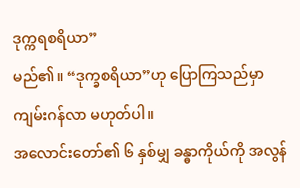ဒုက္ကရစရိယာ”
မည်၏။ “ဒုက္ခစရိယာ”ဟု ပြောကြသည်မှာ ကျမ်းဂန်လာ မဟုတ်ပါ။
အလောင်းတော်၏ ၆ နှစ်မျှ ခန္ဓာကိုယ်ကို အလွန်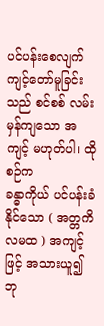ပင်ပန်းစေလျက်
ကျင့်တော်မူခြင်းသည် စင်စစ် လမ်းမှန်ကျသော အကျင့် မဟုတ်ပါ၊ ထိုစဉ်က
ခန္ဓာကိုယ် ပင်ပန်းခံနိုင်သော ( အတ္တကိလမထ ) အကျင့်ဖြင့် အသားယူ၍
ဘု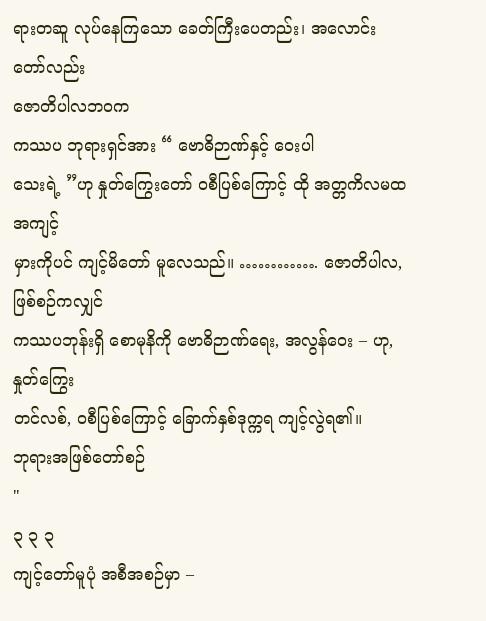ရားတဆူ လုပ်နေကြသော ခေတ်ကြီးပေတည်း၊ အလောင်းတော်လည်း
ဇောတိပါလဘဝက
ကဿပ ဘုရားရှင်အား “ ဗောဓိဉာဏ်နှင့် ဝေးပါ
သေးရဲ့ ”ဟု နှုတ်ကြွေးတော် ဝစီပြစ်ကြောင့် ထို အတ္တကိလမထ အကျင့်
မှားကိုပင် ကျင့်မိတော် မူလေသည်။ …………. ဇောတိပါလ, ဖြစ်စဉ်ကလျှင်
ကဿပဘုန်းရှိ စောမုနိကို ဗောဓိဉာဏ်ရေး, အလွန်ဝေး – ဟု, နှုတ်ကြွေး
တင်လစ်, ဝစီပြစ်ကြောင့် ခြောက်နှစ်ဒုက္ကရ ကျင့်လွဲရ၏။
ဘုရားအဖြစ်တော်စဉ်
"
၃ ၃ ၃
ကျင့်တော်မူပုံ အစီအစဉ်မှာ –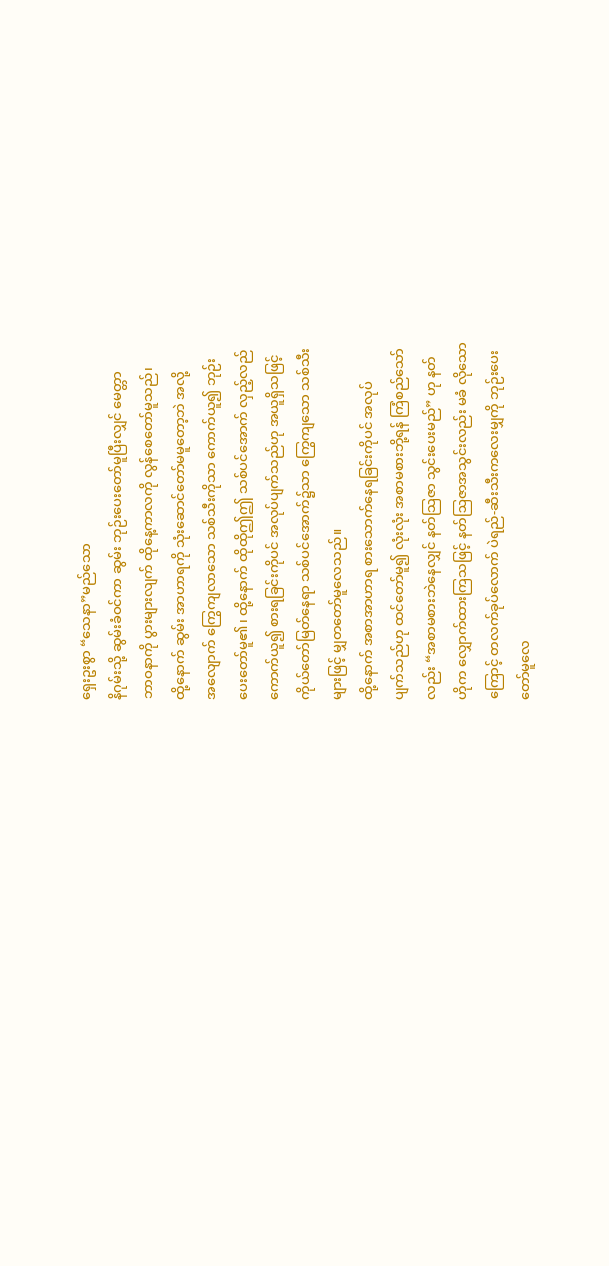ရှေးဥးစွာ “သေနာ”မည်သော
နိဂုမ်းသို့ ဆွမ်းခံဝင်ကာ ဆွမ်း ဘုဉ်းပေးတော်မူပြီးလျှင် မေတ္တာ
ဘာဝနာကို ပွားများလျက် ထိုနေ့ကာလကို လွန်စေတော်မူသည်၊
ထို့နောက် ဆွမ်း အာဟာရကို သုံးဆောင်တော်မမူတော့ဘဲ အလို့
အလျောက် ကြွေကျလာသော သစ်သီးကိုသာ ကောက်ယူ၍ ဘုဉ်း
ပေးတော်မူ၏၊ ထို့နောက် ထိုထိုဤဤ သစ်ပင်အောက် လှည့်လည်
ကောက်ယူ၍ စားရခြင်းကိုပင် အလုပ်ပျက်သည်ဟု အယူရှိသဖြင့်
ကိုယ်တော်မြတ်နေရာ သစ်ပင်အောက်၌သာ ကြွေကျသော သစ်သီး
များဖြင့် မျှတတော်မူလေသည်။
ထို့နောက် အစာအာဟာရ စားသောက်နေရခြင်းကိုပင် အလုပ်
ပျက်သည်ဟု ထင်တော်မူ၍ လုံးလုံး အစာမစားဘို့ရန် ကြံစည်သော်
လည်း “အစာမစားဘဲနေလျှင် နတ်သြဇာ သွင်းပေးမည်” ဟု နတ်
ဟိုက လျှောက်ထားကြသဖြင့် နတ်ဩဇာအသွင်းလည်း မခံ လိုသော
ကြောင့် တလက်ခုပ်လောက် ပဲရည်-ဆီးသီးကလေးမျှကို ဘုဉ်းပေး
တော်မူလေ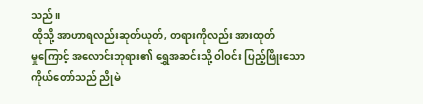သည်။
ထိုသို့ အာဟာရလည်းဆုတ်ယုတ်, တရားကိုလည်း အားထုတ်
မှုကြောင့် အလောင်းဘုရား၏ ရွှေအဆင်းသို့ ဝါဝင်း ပြည့်ဖြိုးသော
ကိုယ်တော်သည် ညိုမဲ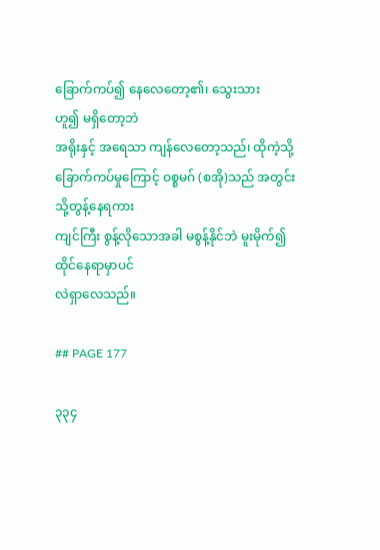ခြောက်ကပ်၍ နေလေတော့၏၊ သွေးသား
ဟူ၍ မရှိတော့ဘဲ
အရိုးနှင့် အရေသာ ကျန်လေတော့သည်၊ ထိုကဲ့သို့
ခြောက်ကပ်မှုကြောင့် ဝစ္စမဂ် (စအို)သည် အတွင်းသို့တွန့်နေရကား
ကျင်ကြီး စွန့်လိုသောအခါ မစွန့်နိုင်ဘဲ မူးမိုက်၍ ထိုင်နေရာမှာပင်
လဲရှာလေသည်။

## PAGE 177

၃၃၄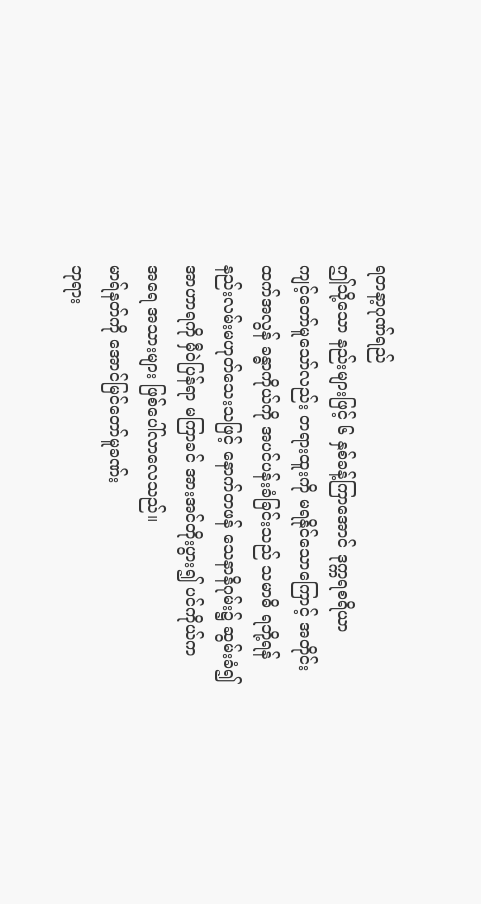ရတနာ့ဂုဏ်ရည်
ဤသို့သော နည်းများဖြင့် ၆ နှစ်ခန့်ကြာအောင် ဒုက္ကရစရိယာ
ကျင့်တော်မူသော်လည်း တရားထူးကို မရနိုင်သောကြောင့် အတိုင်း
ထက်အလွန် ခန္ဓာကိုယ်ကို အပင်ပန်းခံခြင်းသည် သမာဓိ ရဘို့ရန်
နည်းလမ်းမဟုတ်သေးသဖြင့် နောက်တဖန် သေနာနိဂုမ်း၌ ဆွမ်းခံ၍
အာဟာရကို မှီဝဲပြန်ရာ မကြာခင် အားအင်တိုးပွား၍ ပင်ကိုယ်က
အရေ အသားများ ဖြစ်ပေါ်လာလေသည်။
မာရ်နတ်ကို အောင်မြင်တော်မူခဏ်း
ဘုရား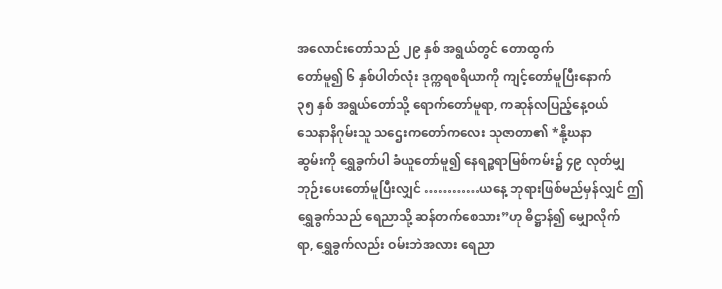အလောင်းတော်သည် ၂၉ နှစ် အရွယ်တွင် တောထွက်
တော်မူ၍ ၆ နှစ်ပါတ်လုံး ဒုက္ကရစရိယာကို ကျင့်တော်မူပြီးနောက်
၃၅ နှစ် အရွယ်တော်သို့ ရောက်တော်မူရာ, ကဆုန်လပြည့်နေ့ဝယ်
သေနာနိဂုမ်းသူ သဌေးကတော်ကလေး သုဇာတာ၏ *နို့ဃနာ
ဆွမ်းကို ရွှေခွက်ပါ ခံယူတော်မူ၍ နေရဉ္စရာမြစ်ကမ်း၌ ၄၉ လုတ်မျှ
ဘုဉ်းပေးတော်မူပြီးလျှင် …………ယနေ့ ဘုရားဖြစ်မည်မှန်လျှင် ဤ
ရွှေခွက်သည် ရေညာသို့ ဆန်တက်စေသား”ဟု ဓိဋ္ဌာန်၍ မျှောလိုက်
ရာ, ရွှေခွက်လည်း ဝမ်းဘဲအလား ရေညာ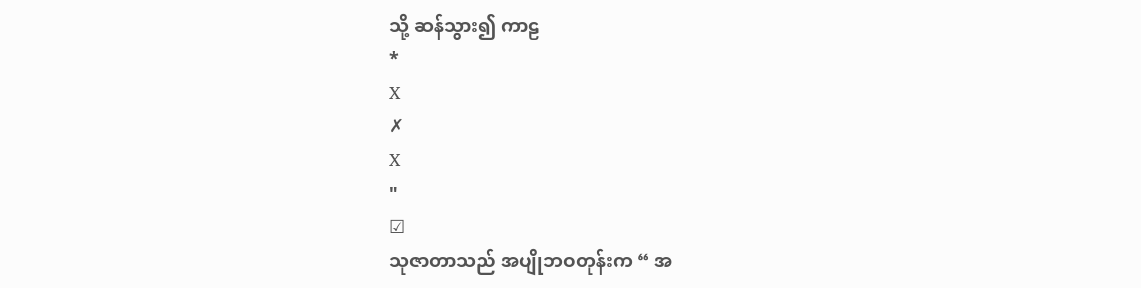သို့ ဆန်သွား၍ ကာဠ
*
X
✗
X
"
☑
သုဇာတာသည် အပျိုဘဝတုန်းက “ အ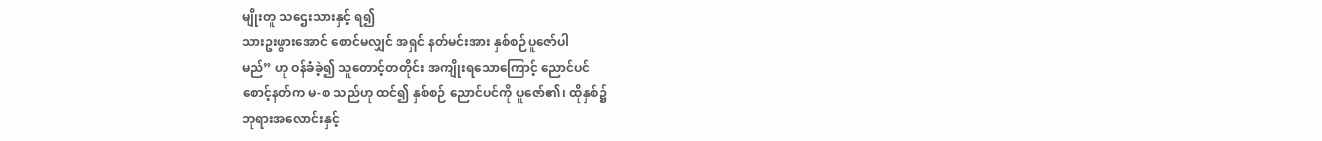မျိုးတူ သဌေးသားနှင့် ရ၍
သားဥးဖွားအောင် စောင်မလျှင် အရှင် နတ်မင်းအား နှစ်စဉ်ပူဇော်ပါ
မည်” ဟု ဝန်ခံခဲ့၍ သူတောင့်တတိုင်း အကျိုးရသောကြောင့် ညောင်ပင်
စောင့်နတ်က မ-စ သည်ဟု ထင်၍ နှစ်စဉ် ညောင်ပင်ကို ပူဇော်၏၊ ထိုနှစ်၌
ဘုရားအလောင်းနှင့်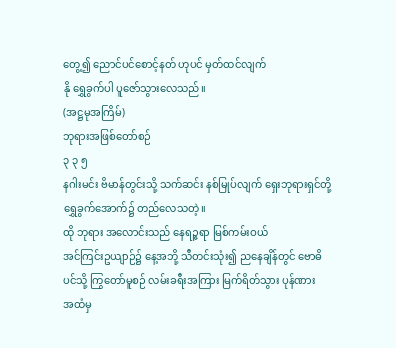တွေ့၍ ညောင်ပင်စောင့်နတ် ဟုပင် မှတ်ထင်လျက်
နို ရွှေခွက်ပါ ပူဇော်သွားလေသည်။
(အဋ္ဌမုအကြိမ်)
ဘုရားအဖြစ်တော်စဉ်
၃ ၃ ၅
နဂါးမင်း ဗိမာန်တွင်းသို့ သက်ဆင်း နစ်မြုပ်လျက် ရှေးဘုရားရှင်တို့
ရွှေခွက်အောက်၌ တည်လေသတဲ့။
ထို ဘုရား အလောင်းသည် နေရဉ္ဇရာ မြစ်ကမ်းဝယ်
အင်ကြင်းဥယျာဉ်၌ နေ့အဘို့ သီတင်းသုံး၍ ညနေချိန်တွင် ဗောဓိ
ပင်သို့ ကြွတော်မူစဉ် လမ်းခရီးအကြား မြက်ရိတ်သွား ပုန်ဏား
အထံမှ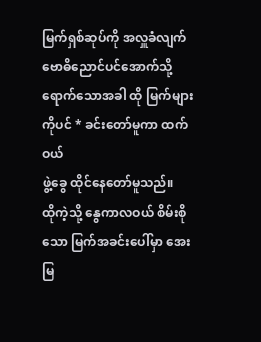မြက်ရှစ်ဆုပ်ကို အလှူခံလျက် ဗောဓိညောင်ပင်အောက်သို့
ရောက်သောအခါ ထို မြက်များကိုပင် * ခင်းတော်မူကာ ထက်ဝယ်
ဖွဲ့ခွေ ထိုင်နေတော်မူသည်။
ထိုကဲ့သို့ နွေကာလဝယ် စိမ်းစိုသော မြက်အခင်းပေါ်မှာ အေးမြ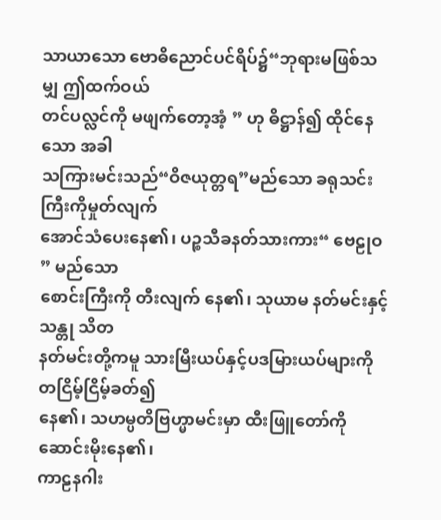သာယာသော ဗောဓိညောင်ပင်ရိပ်၌“ဘုရားမဖြစ်သမျှ ဤထက်ဝယ်
တင်ပလ္လင်ကို မဖျက်တော့အံ့ ” ဟု ဓိဋ္ဌာန်၍ ထိုင်နေသော အခါ
သကြားမင်းသည်“ဝိဇယုတ္တရ”မည်သော ခရုသင်းကြီးကိုမှုတ်လျက်
အောင်သံပေးနေ၏၊ ပဉ္စသီခနတ်သားကား“ ဗေဠုဝ ” မည်သော
စောင်းကြီးကို တီးလျက် နေ၏၊ သုယာမ နတ်မင်းနှင့် သန္တု သိတ
နတ်မင်းတို့ကမူ သားမြီးယပ်နှင့်ပဒမြားယပ်များကိုတငြိမ့်ငြိမ့်ခတ်၍
နေ၏၊ သဟမ္ပတိဗြဟ္မာမင်းမှာ ထီးဖြူတော်ကို ဆောင်းမိုးနေ၏၊
ကာဠနဂါး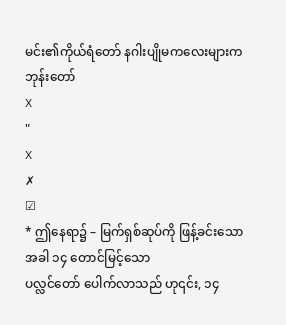မင်း၏ကိုယ်ရံတော် နဂါးပျိုမကလေးများက ဘုန်းတော်
X
"
X
✗
☑
* ဤနေရာ၌ – မြက်ရှစ်ဆုပ်ကို ဖြန့်ခင်းသောအခါ ၁၄ တောင်မြင့်သော
ပလ္လင်တော် ပေါက်လာသည် ဟု၎င်း, ၁၄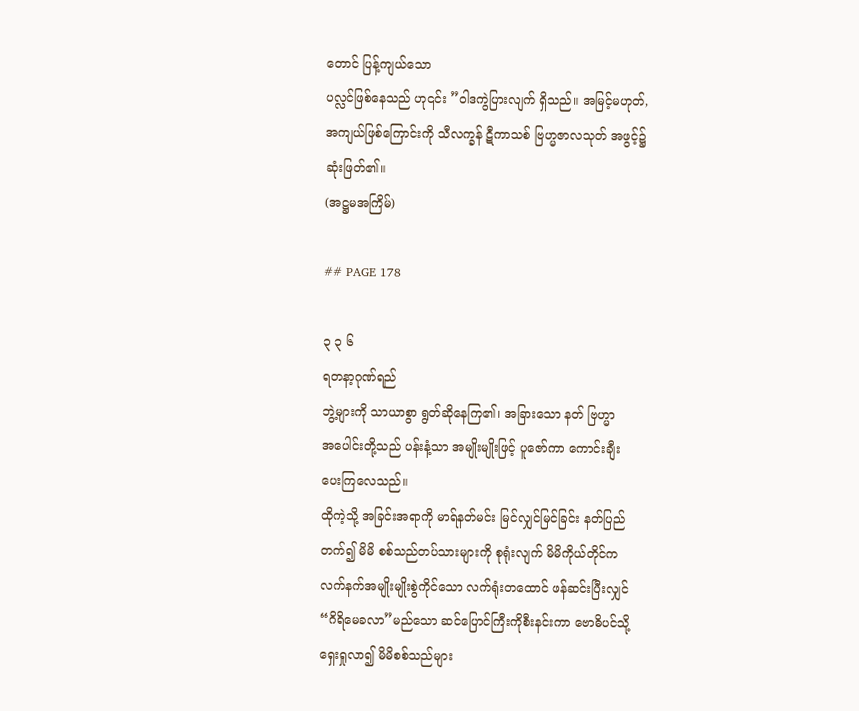တောင် ပြန့်ကျယ်သော
ပလ္လင်ဖြစ်နေသည် ဟု၎င်း ”ဝါဒကွဲပြားလျက် ရှိသည်။ အမြင့်မဟုတ်,
အကျယ်ဖြစ်ကြောင်းကို သီလက္ခန် ဋီကာသစ် ဗြဟ္မဇာလသုတ် အဖွင့်၌
ဆုံးဖြတ်၏။
(အဋ္ဌမအကြိမ်)

## PAGE 178

၃ ၃ ၆
ရတနာ့ဂုဏ်ရည်
ဘွဲ့များကို သာယာစွာ ရွတ်ဆိုနေကြ၏၊ အခြားသော နတ် ဗြဟ္မာ
အပေါင်းတို့သည် ပန်းနံ့သာ အမျိုးမျိုးဖြင့် ပူဇော်ကာ ကောင်းချီး
ပေးကြလေသည်။
ထိုကဲ့သို့ အခြင်းအရာကို မာရ်နတ်မင်း မြင်လျှင်မြင်ခြင်း နတ်ပြည်
တက်၍ မိမိ စစ်သည်တပ်သားများကို စုရုံးလျက် မိမိကိုယ်တိုင်က
လက်နက်အမျိုးမျိုးစွဲကိုင်သော လက်ရုံးတထောင် ဖန်ဆင်းပြီးလျှင်
“ဂိရိမေခလာ”မည်သော ဆင်ပြောင်ကြီးကိုစီးနင်းကာ ဗောဓိပင်သို့
ရှေးရှုလာ၍ မိမိစစ်သည်များ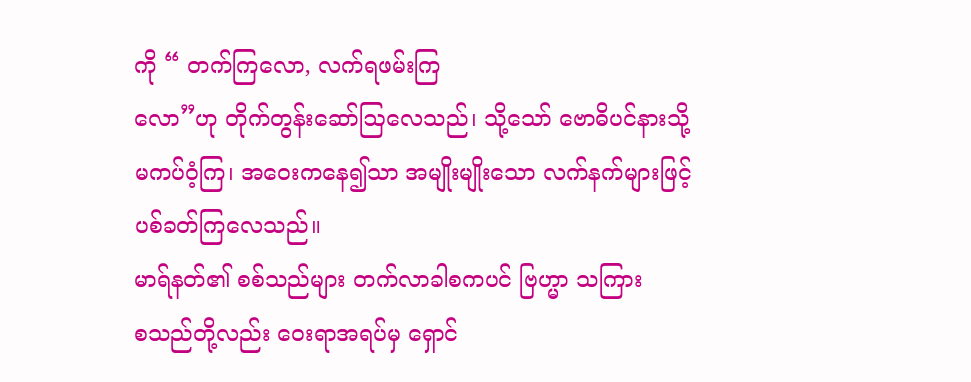ကို “ တက်ကြလော, လက်ရဖမ်းကြ
လော”ဟု တိုက်တွန်းဆော်ဩလေသည်၊ သို့သော် ဗောဓိပင်နားသို့
မကပ်ဝံ့ကြ၊ အဝေးကနေ၍သာ အမျိုးမျိုးသော လက်နက်များဖြင့်
ပစ်ခတ်ကြလေသည်။
မာရ်နတ်၏ စစ်သည်များ တက်လာခါစကပင် ဗြဟ္မာ သကြား
စသည်တို့လည်း ဝေးရာအရပ်မှ ရှောင်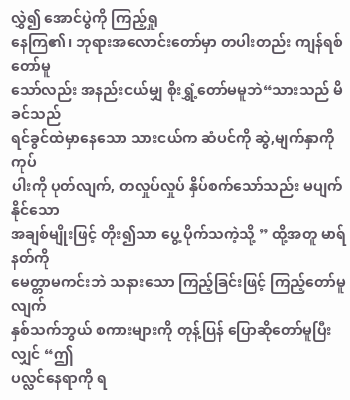လွှဲ၍ အောင်ပွဲကို ကြည့်ရှု
နေကြ၏၊ ဘုရားအလောင်းတော်မှာ တပါးတည်း ကျန်ရစ်တော်မူ
သော်လည်း အနည်းငယ်မျှ စိုးရွှံ့တော်မမူဘဲ“သားသည် မိခင်သည်
ရင်ခွင်ထဲမှာနေသော သားငယ်က ဆံပင်ကို ဆွဲ,မျက်နှာကို ကုပ်
ပါးကို ပုတ်လျက်, တလှုပ်လှုပ် နှိပ်စက်သော်သည်း မပျက်နိုင်သော
အချစ်မျိုးဖြင့် တိုး၍သာ ပွေ့ ပိုက်သကဲ့သို့ ” ထို့အတူ မာရ်နတ်ကို
မေတ္တာမကင်းဘဲ သနားသော ကြည့်ခြင်းဖြင့် ကြည့်တော်မူလျက်
နှစ်သက်ဘွယ် စကားများကို တုန့်ပြန် ပြောဆိုတော်မူပြီးလျှင် “ဤ
ပလ္လင်နေရာကို ရ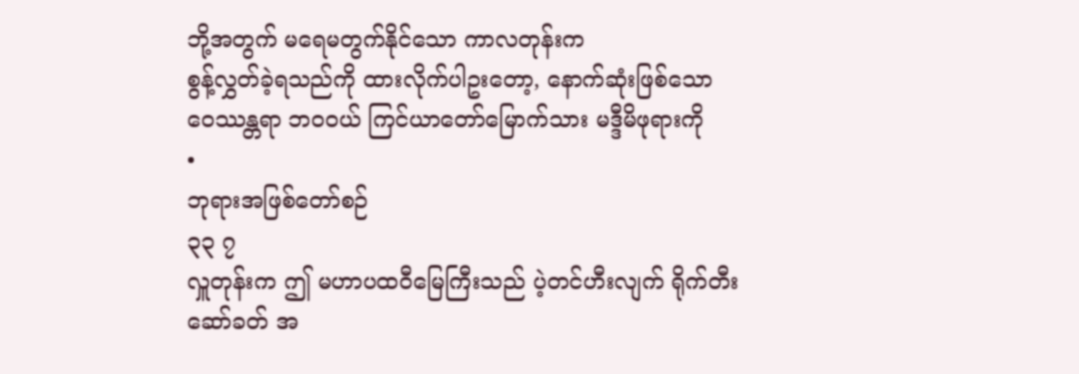ဘို့အတွက် မရေမတွက်နိုင်သော ကာလတုန်းက
စွန့်လွှတ်ခဲ့ရသည်ကို ထားလိုက်ပါဥးတော့, နောက်ဆုံးဖြစ်သော
ဝေဿန္တရာ ဘဝဝယ် ကြင်ယာတော်မြောက်သား မဒ္ဒီမိဖုရားကို
•
ဘုရားအဖြစ်တော်စဉ်
၃၃ ၇
လှူတုန်းက ဤ မဟာပထဝီမြေကြီးသည် ပဲ့တင်ဟီးလျက် ရိုက်တီး
ဆော်ခတ် အ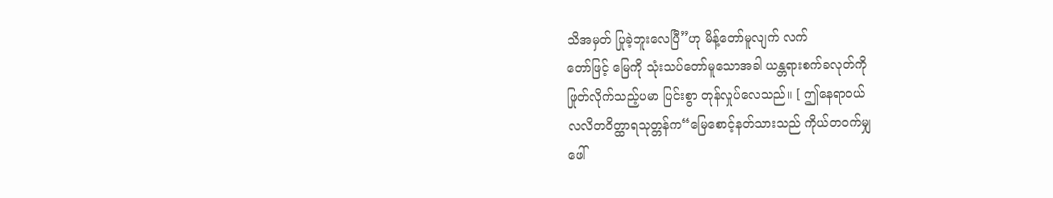သိအမှတ် ပြုခဲ့ဘူးလေပြီ”ဟု မိန့်တော်မူလျက် လက်
တော်ဖြင့် မြေကို သုံးသပ်တော်မူသောအခါ ယန္တရားစက်ခလုတ်ကို
ဖြုတ်လိုက်သည့်ပမာ ပြင်းစွာ တုန်လှုပ်လေသည်။ [ ဤနေရာဝယ်
လလိတဝိတ္ထာရသုတ္တန်က“မြေစောင့်နတ်သားသည် ကိုယ်တဝက်မျှ
ဖေါ်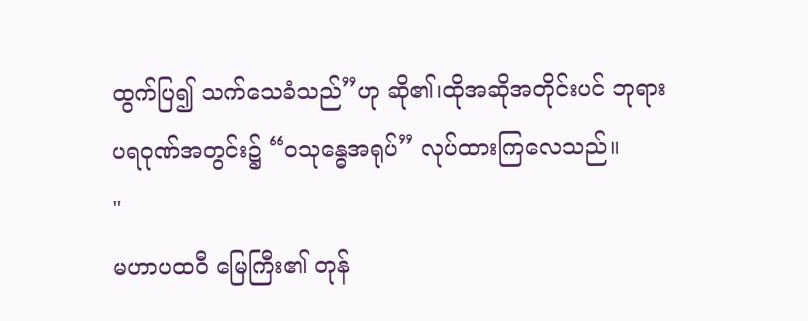ထွက်ပြ၍ သက်သေခံသည်”ဟု ဆို၏၊ထိုအဆိုအတိုင်းပင် ဘုရား
ပရဝုဏ်အတွင်း၌ “ဝသုန္ဓေအရုပ်” လုပ်ထားကြလေသည်။
"
မဟာပထဝီ မြေကြီး၏ တုန်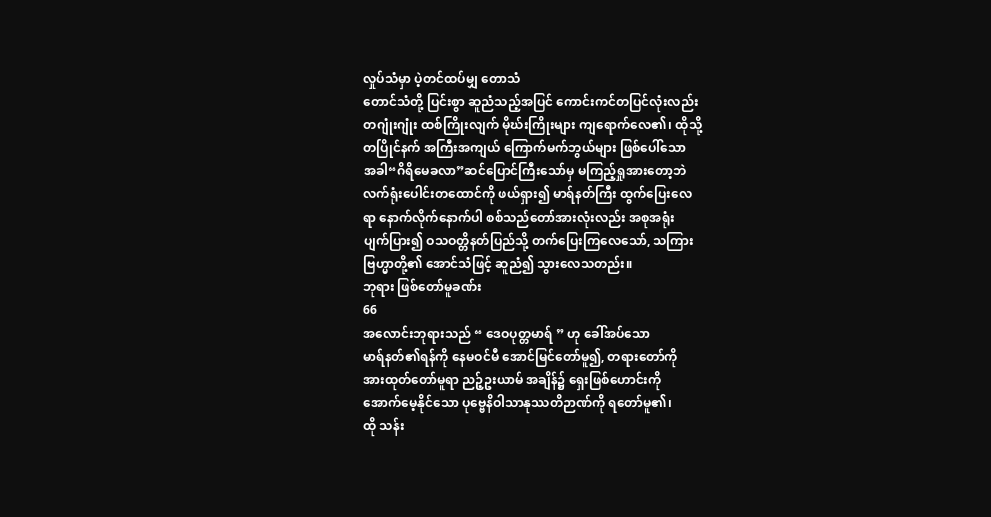လှုပ်သံမှာ ပဲ့တင်ထပ်မျှ တောသံ
တောင်သံတို့ ပြင်းစွာ ဆူညံသည့်အပြင် ကောင်းကင်တပြင်လုံးလည်း
တဂျုံးဂျုံး ထစ်ကြိုးလျက် မိုဃ်းကြိုးများ ကျရောက်လေ၏၊ ထိုသို့
တပြိုင်နက် အကြီးအကျယ် ကြောက်မက်ဘွယ်များ ဖြစ်ပေါ်သော
အခါ“ဂိရိမေခလာ”ဆင်ပြောင်ကြီးသော်မှ မကြည့်ရှုအားတော့ဘဲ
လက်ရုံးပေါင်းတထောင်ကို ဖယ်ရှား၍ မာရ်နတ်ကြီး ထွက်ပြေးလေ
ရာ နောက်လိုက်နောက်ပါ စစ်သည်တော်အားလုံးလည်း အစုအရုံး
ပျက်ပြား၍ ဝသဝတ္တိနတ်ပြည်သို့ တက်ပြေးကြလေသော်, သကြား
ဗြဟ္မာတို့၏ အောင်သံဖြင့် ဆူညံ၍ သွားလေသတည်း။
ဘုရား ဖြစ်တော်မူခဏ်း
66
အလောင်းဘုရားသည် “ ဒေဝပုတ္တမာရ် ” ဟု ခေါ်အပ်သော
မာရ်နတ်၏ရန်ကို နေမဝင်မီ အောင်မြင်တော်မူ၍, တရားတော်ကို
အားထုတ်တော်မူရာ ညဉ့်ဥးယာမ် အချိန်၌ ရှေးဖြစ်ဟောင်းကို
အောက်မေ့နိုင်သော ပုဗ္ဗေနိဝါသာနုဿတိဉာဏ်ကို ရတော်မူ၏၊
ထို သန်း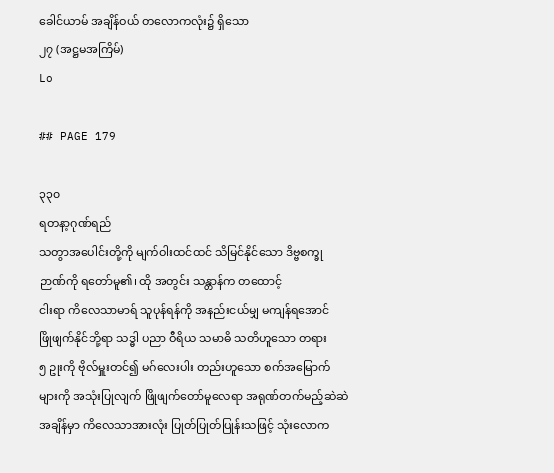ခေါင်ယာမ် အချိန်ဝယ် တလောကလုံး၌ ရှိသော
၂၇ (အဋ္ဌမအကြိမ်)
Lo

## PAGE 179

၃၃၀
ရတနာ့ဂုဏ်ရည်
သတွာအပေါင်းတို့ကို မျက်ဝါးထင်ထင် သိမြင်နိုင်သော ဒိဗ္ဗစက္ခု
ဉာဏ်ကို ရတော်မူ၏၊ ထို အတွင်း သန္တာန်က တထောင့်
ငါးရာ ကိလေသာမာရ် သူပုန်ရန်ကို အနည်းငယ်မျှ မကျန်ရအောင်
ဖြိုဖျက်နိုင်ဘို့ရာ သဒ္ဓါ ပညာ ဝီရိယ သမာဓိ သတိဟူသော တရား
၅ ဥုးကို ဗိုလ်မှူးတင်၍ မဂ်လေးပါး တည်းဟူသော စက်အမြောက်
များကို အသုံးပြုလျက် ဖြိုဖျက်တော်မူလေရာ အရုဏ်တက်မည့်ဆဲဆဲ
အချိန်မှာ ကိလေသာအားလုံး ပြုတ်ပြုတ်ပြုန်းသဖြင့် သုံးလောက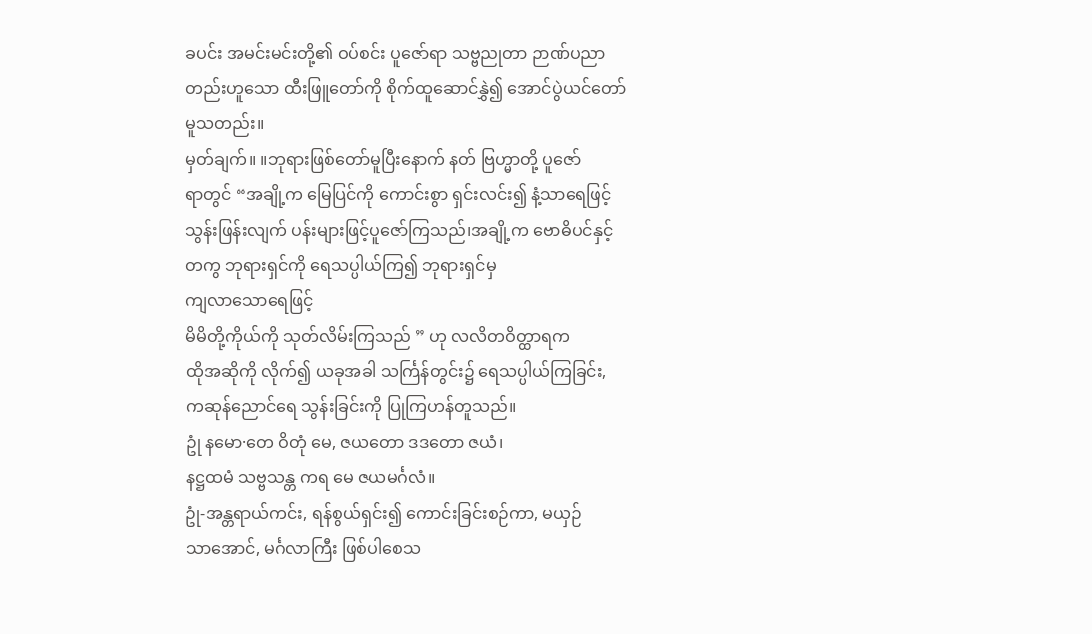ခပင်း အမင်းမင်းတို့၏ ဝပ်စင်း ပူဇော်ရာ သဗ္ဗညုတာ ဉာဏ်ပညာ
တည်းဟူသော ထီးဖြူတော်ကို စိုက်ထူဆောင်နွှဲ၍ အောင်ပွဲယင်တော်
မူသတည်း။
မှတ်ချက်။ ။ဘုရားဖြစ်တော်မူပြီးနောက် နတ် ဗြဟ္မာတို့ ပူဇော်
ရာတွင် “အချို့က မြေပြင်ကို ကောင်းစွာ ရှင်းလင်း၍ နံ့သာရေဖြင့်
သွန်းဖြန်းလျက် ပန်းများဖြင့်ပူဇော်ကြသည်၊အချို့က ဗောဓိပင်နှင့်
တကွ ဘုရားရှင်ကို ရေသပ္ပါယ်ကြ၍ ဘုရားရှင်မှ
ကျလာသောရေဖြင့်
မိမိတို့ကိုယ်ကို သုတ်လိမ်းကြသည် ” ဟု လလိတဝိတ္ထာရက
ထိုအဆိုကို လိုက်၍ ယခုအခါ သင်္ကြန်တွင်း၌ ရေသပ္ပါယ်ကြခြင်း,
ကဆုန်ညောင်ရေ သွန်းခြင်းကို ပြုကြဟန်တူသည်။
ဥုံ နမော·တေ ဝိတုံ မေ, ဇယတော ဒဒတော ဇယံ၊
နဋ္ဌထမံ သဗ္ဗသန္တ ကရ မေ ဇယမင်္ဂလံ။
ဥုံ-အန္တရာယ်ကင်း, ရန်စွယ်ရှင်း၍ ကောင်းခြင်းစဉ်ကာ, မယှဉ်
သာအောင်, မင်္ဂလာကြီး ဖြစ်ပါစေသ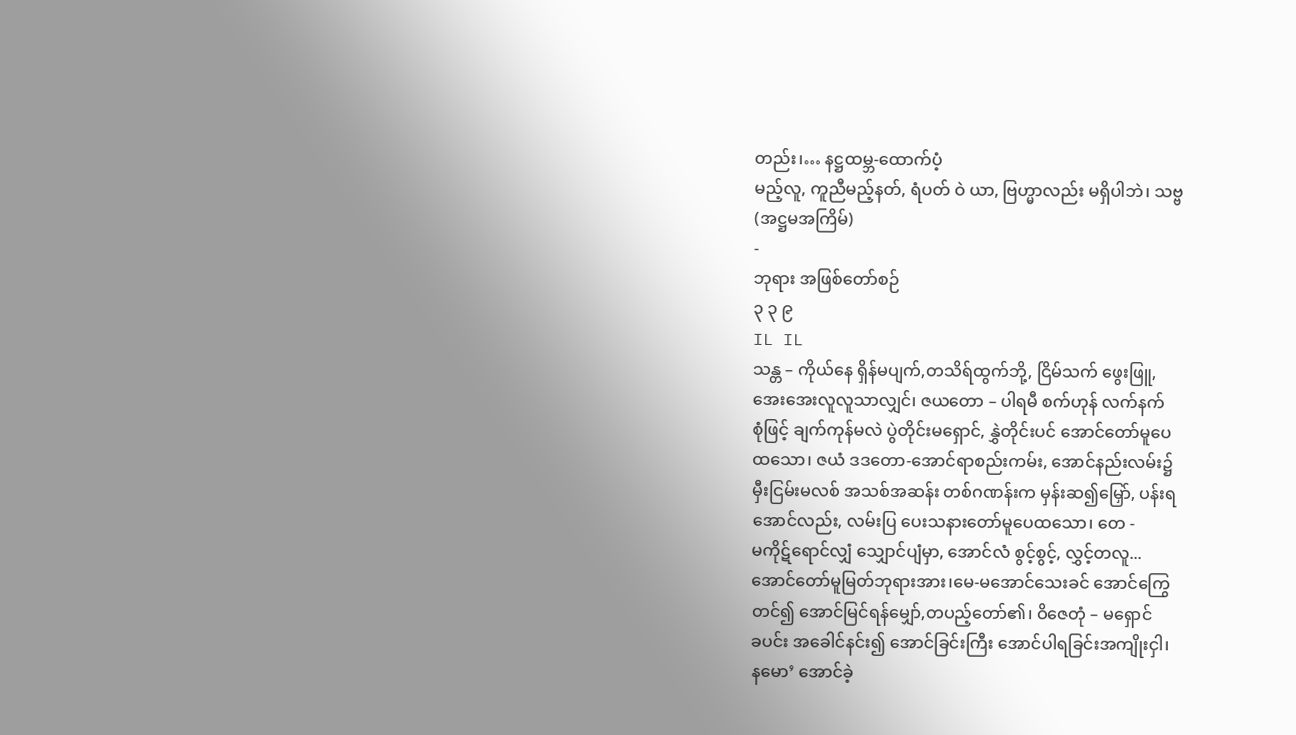တည်း၊… နဋ္ဌထမ္ဘ-ထောက်ပံ့
မည့်လူ, ကူညီမည့်နတ်, ရံပတ် ဝဲ ယာ, ဗြဟ္မာလည်း မရှိပါဘဲ၊ သဗ္ဗ
(အဋ္ဌမအကြိမ်)
-
ဘုရား အဖြစ်တော်စဉ်
၃ ၃ ၉
IL IL
သန္တ – ကိုယ်နေ ရှိန်မပျက်,တသိရ်ထွက်ဘို့, ငြိမ်သက် ဖွေးဖြူ,
အေးအေးလူလူသာလျှင်၊ ဇယတော – ပါရမီ စက်ဟုန် လက်နက်
စုံဖြင့် ချက်ကုန်မလဲ ပွဲတိုင်းမရှောင်, နွှဲတိုင်းပင် အောင်တော်မူပေ
ထသော၊ ဇယံ ဒဒတော-အောင်ရာစည်းကမ်း, အောင်နည်းလမ်း၌
မှီးငြမ်းမလစ် အသစ်အဆန်း တစ်ဂဏန်းက မှန်းဆ၍မြှော်, ပန်းရ
အောင်လည်း, လမ်းပြ ပေးသနားတော်မူပေထသော၊ တေ -
မကိုဋ်ရောင်လျှံ သျှောင်ပျံမှာ, အောင်လံ စွင့်စွင့်, လွှင့်တလူ...
အောင်တော်မူမြတ်ဘုရားအား၊မေ-မအောင်သေးခင် အောင်ကြွေ
တင်၍ အောင်မြင်ရန်မျှော်,တပည့်တော်၏၊ ဝိဇေတုံ – မရှောင်
ခပင်း အခေါင်နင်း၍ အောင်ခြင်းကြီး အောင်ပါရခြင်းအကျိုးငှါ၊
နမော’ အောင်ခဲ့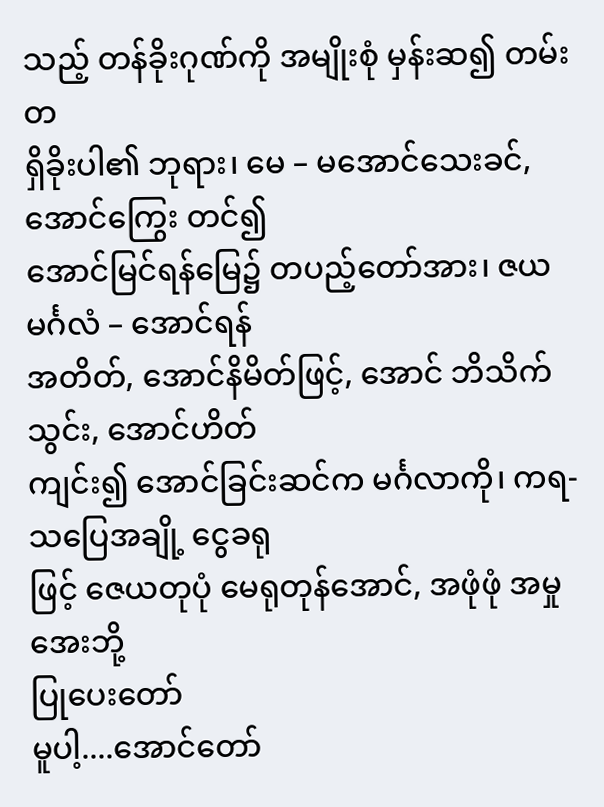သည့် တန်ခိုးဂုဏ်ကို အမျိုးစုံ မှန်းဆ၍ တမ်းတ
ရှိခိုးပါ၏ ဘုရား၊ မေ – မအောင်သေးခင်, အောင်ကြွေး တင်၍
အောင်မြင်ရန်မြေ၌ တပည့်တော်အား၊ ဇယမင်္ဂလံ – အောင်ရန်
အတိတ်, အောင်နိမိတ်ဖြင့်, အောင် ဘိသိက်သွင်း, အောင်ဟိတ်
ကျင်း၍ အောင်ခြင်းဆင်က မင်္ဂလာကို၊ ကရ-သပြေအချို့ ငွေခရု
ဖြင့် ဇေယတုပုံ မေရုတုန်အောင်, အဖုံဖုံ အမှုအေးဘို့
ပြုပေးတော်
မူပါ့....အောင်တော်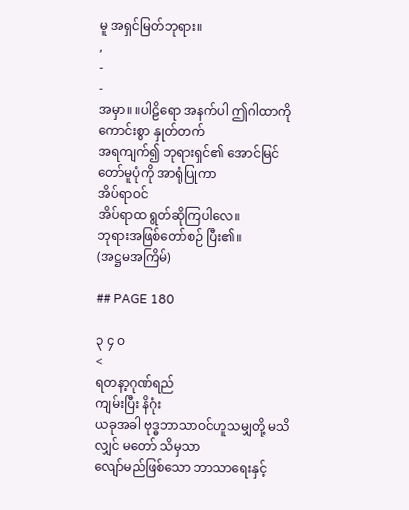မူ အရှင်မြတ်ဘုရား။
,
-
-
အမှာ။ ။ပါဠိရော အနက်ပါ ဤဂါထာကိုကောင်းစွာ နှုတ်တက်
အရကျက်၍ ဘုရားရှင်၏ အောင်မြင်တော်မူပုံကို အာရုံပြုကာ
အိပ်ရာဝင်
အိပ်ရာထ ရွတ်ဆိုကြပါလေ။
ဘုရားအဖြစ်တော်စဉ် ပြီး၏။
(အဋ္ဌမအကြိမ်)

## PAGE 180

၃ ၄ ဝ
<
ရတနာ့ဂုဏ်ရည်
ကျမ်းပြီး နိဂုံး
ယခုအခါ ဗုဒ္ဓဘာသာဝင်ဟူသမျှတို့ မသိလျှင် မတော် သိမှသာ
လျော်မည်ဖြစ်သော ဘာသာရေးနှင့်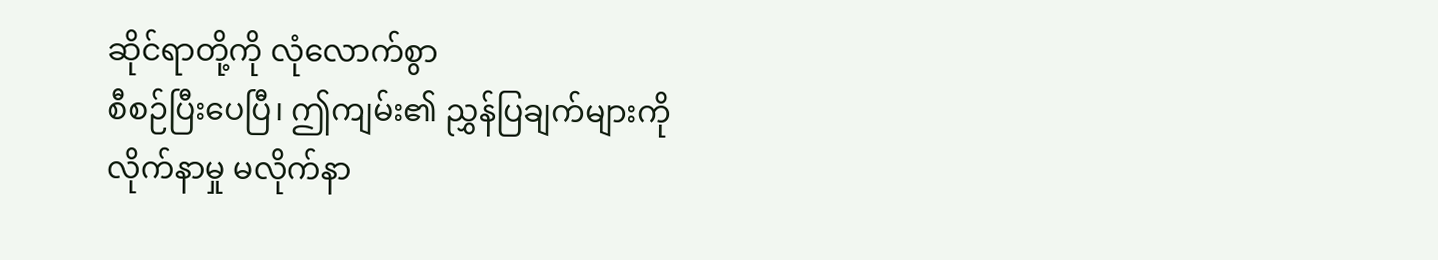ဆိုင်ရာတို့ကို လုံလောက်စွာ
စီစဉ်ပြီးပေပြီ၊ ဤကျမ်း၏ ညွှန်ပြချက်များကို လိုက်နာမှု မလိုက်နာ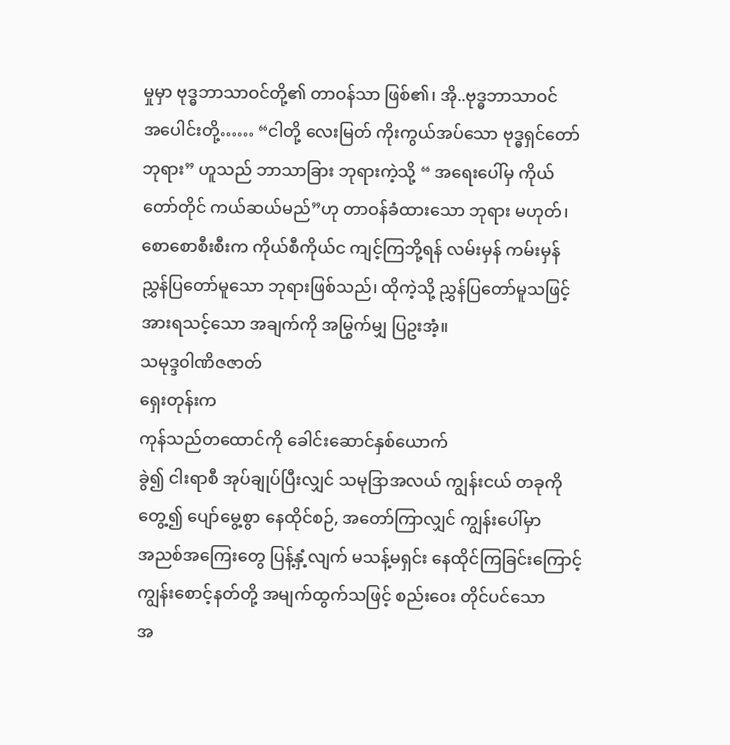မှုမှာ ဗုဒ္ဓဘာသာဝင်တို့၏ တာဝန်သာ ဖြစ်၏၊ အို..ဗုဒ္ဓဘာသာဝင်
အပေါင်းတို့…… “ငါတို့ လေးမြတ် ကိုးကွယ်အပ်သော ဗုဒ္ဓရှင်တော်
ဘုရား” ဟူသည် ဘာသာခြား ဘုရားကဲ့သို့ “ အရေးပေါ်မှ ကိုယ်
တော်တိုင် ကယ်ဆယ်မည်”ဟု တာဝန်ခံထားသော ဘုရား မဟုတ်၊
စောစောစီးစီးက ကိုယ်စီကိုယ်င ကျင့်ကြဘို့ရန် လမ်းမှန် ကမ်းမှန်
ညွှန်ပြတော်မူသော ဘုရားဖြစ်သည်၊ ထိုကဲ့သို့ ညွှန်ပြတော်မူသဖြင့်
အားရသင့်သော အချက်ကို အမြွက်မျှ ပြဥးအံ့။
သမုဒ္ဒ၀ါဏိဇဇာတ်
ရှေးတုန်းက
ကုန်သည်တထောင်ကို ခေါင်းဆောင်နှစ်ယောက်
ခွဲ၍ ငါးရာစီ အုပ်ချုပ်ပြီးလျှင် သမုဒြာအလယ် ကျွန်းငယ် တခုကို
တွေ့၍ ပျော်မွေ့စွာ နေထိုင်စဉ်, အတော်ကြာလျှင် ကျွန်းပေါ်မှာ
အညစ်အကြေးတွေ ပြန့်နှံ့လျက် မသန့်မရှင်း နေထိုင်ကြခြင်းကြောင့်
ကျွန်းစောင့်နတ်တို့ အမျက်ထွက်သဖြင့် စည်းဝေး တိုင်ပင်သော
အ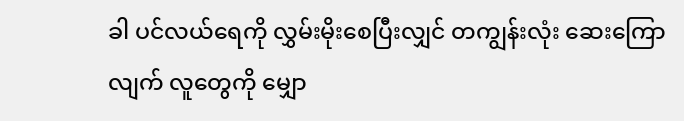ခါ ပင်လယ်ရေကို လွှမ်းမိုးစေပြီးလျှင် တကျွန်းလုံး ဆေးကြော
လျက် လူတွေကို မျှော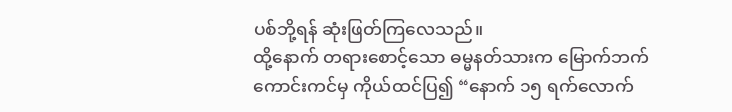ပစ်ဘို့ရန် ဆုံးဖြတ်ကြလေသည်။
ထို့နောက် တရားစောင့်သော ဓမ္မနတ်သားက မြောက်ဘက်
ကောင်းကင်မှ ကိုယ်ထင်ပြ၍ “နောက် ၁၅ ရက်လောက်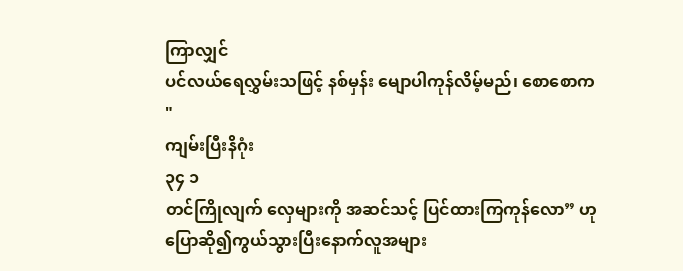ကြာလျှင်
ပင်လယ်ရေလွှမ်းသဖြင့် နစ်မှန်း မျောပါကုန်လိမ့်မည်၊ စောစောက
"
ကျမ်းပြီးနိဂုံး
၃၄ ၁
တင်ကြိုလျက် လှေများကို အဆင်သင့် ပြင်ထားကြကုန်လော” ဟု
ပြောဆို၍ကွယ်သွားပြီးနောက်လူအများ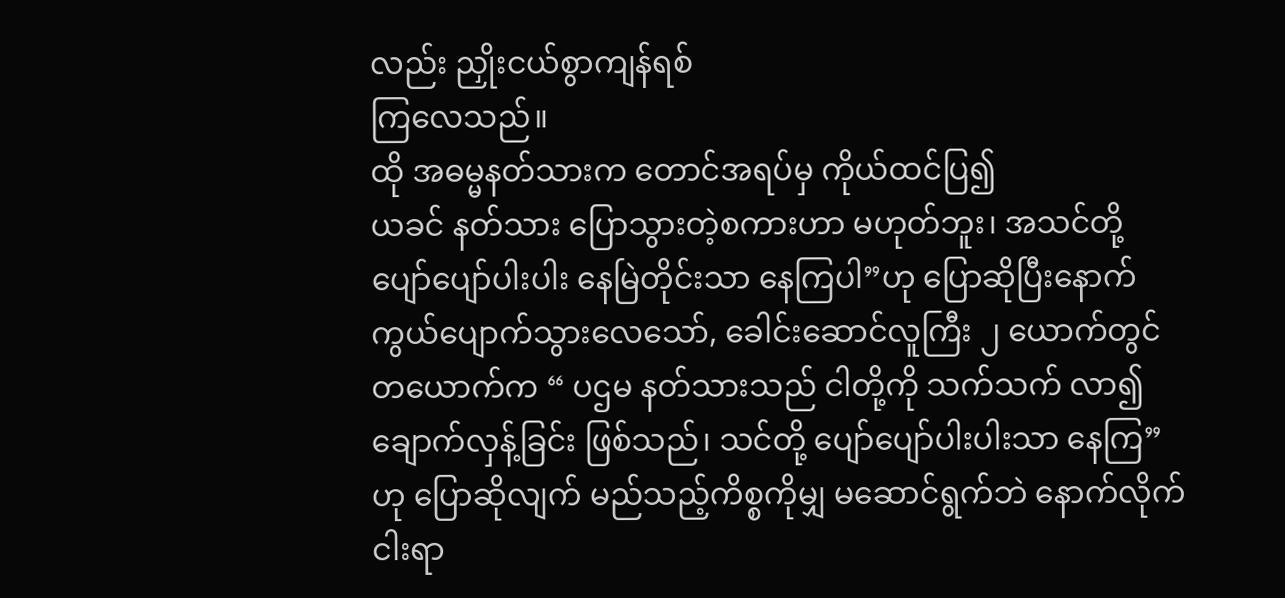လည်း ညှိုးငယ်စွာကျန်ရစ်
ကြလေသည်။
ထို အဓမ္မနတ်သားက တောင်အရပ်မှ ကိုယ်ထင်ပြ၍
ယခင် နတ်သား ပြောသွားတဲ့စကားဟာ မဟုတ်ဘူး၊ အသင်တို့
ပျော်ပျော်ပါးပါး နေမြဲတိုင်းသာ နေကြပါ”ဟု ပြောဆိုပြီးနောက်
ကွယ်ပျောက်သွားလေသော်, ခေါင်းဆောင်လူကြီး ၂ ယောက်တွင်
တယောက်က “ ပဌမ နတ်သားသည် ငါတို့ကို သက်သက် လာ၍
ချောက်လှန့်ခြင်း ဖြစ်သည်၊ သင်တို့ ပျော်ပျော်ပါးပါးသာ နေကြ”
ဟု ပြောဆိုလျက် မည်သည့်ကိစ္စကိုမျှ မဆောင်ရွက်ဘဲ နောက်လိုက်
ငါးရာ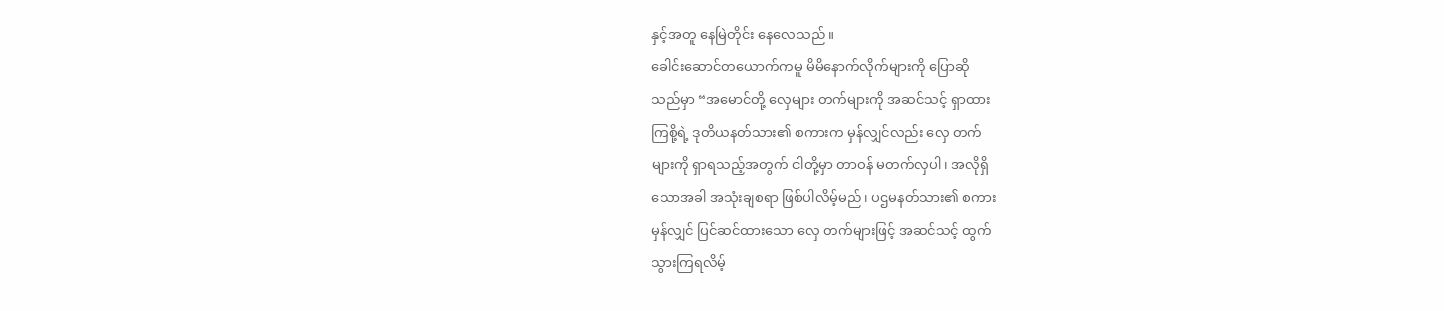နှင့်အတူ နေမြဲတိုင်း နေလေသည်။
ခေါင်းဆောင်တယောက်ကမူ မိမိနောက်လိုက်များကို ပြောဆို
သည်မှာ “အမောင်တို့ လှေများ တက်များကို အဆင်သင့် ရှာထား
ကြစို့ရဲ့ ဒုတိယနတ်သား၏ စကားက မှန်လျှင်လည်း လှေ တက်
များကို ရှာရသည့်အတွက် ငါတို့မှာ တာဝန် မတက်လှပါ၊ အလိုရှိ
သောအခါ အသုံးချစရာ ဖြစ်ပါလိမ့်မည်၊ ပဌမနတ်သား၏ စကား
မှန်လျှင် ပြင်ဆင်ထားသော လှေ တက်များဖြင့် အဆင်သင့် ထွက်
သွားကြရလိမ့်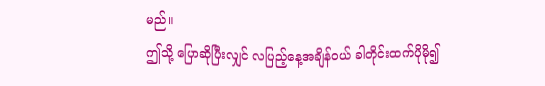မည်။
ဤသို့ ပြောဆိုပြီးလျှင် လပြည့်နေ့အချိန်ဝယ် ခါတိုင်းထက်ပိုမို၍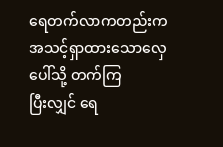ရေတက်လာကတည်းက အသင့်ရှာထားသောလှေပေါ်သို့ တက်ကြ
ပြီးလျှင် ရေ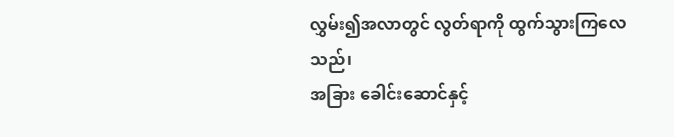လွှမ်း၍အလာတွင် လွတ်ရာကို ထွက်သွားကြလေသည်၊
အခြား ခေါင်းဆောင်နှင့်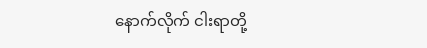နောက်လိုက် ငါးရာတို့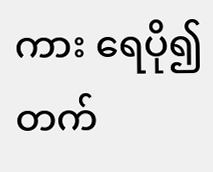ကား ရေပို၍တက်